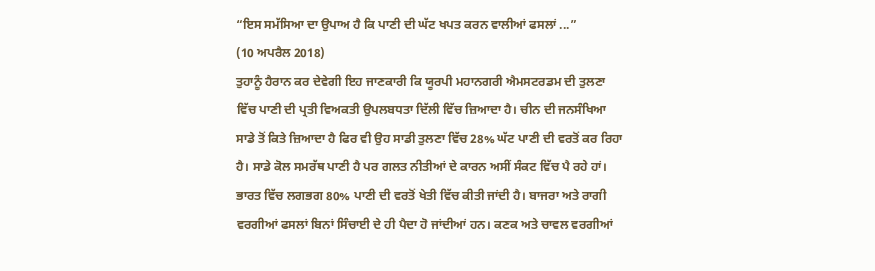“ਇਸ ਸਮੱਸਿਆ ਦਾ ਉਪਾਅ ਹੈ ਕਿ ਪਾਣੀ ਦੀ ਘੱਟ ਖਪਤ ਕਰਨ ਵਾਲੀਆਂ ਫਸਲਾਂ ...”
(10 ਅਪਰੈਲ 2018)
ਤੁਹਾਨੂੰ ਹੈਰਾਨ ਕਰ ਦੇਵੇਗੀ ਇਹ ਜਾਣਕਾਰੀ ਕਿ ਯੂਰਪੀ ਮਹਾਨਗਰੀ ਐਮਸਟਰਡਮ ਦੀ ਤੁਲਣਾ ਵਿੱਚ ਪਾਣੀ ਦੀ ਪ੍ਰਤੀ ਵਿਅਕਤੀ ਉਪਲਬਧਤਾ ਦਿੱਲੀ ਵਿੱਚ ਜ਼ਿਆਦਾ ਹੈ। ਚੀਨ ਦੀ ਜਨਸੰਖਿਆ ਸਾਡੇ ਤੋਂ ਕਿਤੇ ਜ਼ਿਆਦਾ ਹੈ ਫਿਰ ਵੀ ਉਹ ਸਾਡੀ ਤੁਲਣਾ ਵਿੱਚ 28% ਘੱਟ ਪਾਣੀ ਦੀ ਵਰਤੋਂ ਕਰ ਰਿਹਾ ਹੈ। ਸਾਡੇ ਕੋਲ ਸਮਰੱਥ ਪਾਣੀ ਹੈ ਪਰ ਗਲਤ ਨੀਤੀਆਂ ਦੇ ਕਾਰਨ ਅਸੀਂ ਸੰਕਟ ਵਿੱਚ ਪੈ ਰਹੇ ਹਾਂ। ਭਾਰਤ ਵਿੱਚ ਲਗਭਗ 80% ਪਾਣੀ ਦੀ ਵਰਤੋਂ ਖੇਤੀ ਵਿੱਚ ਕੀਤੀ ਜਾਂਦੀ ਹੈ। ਬਾਜਰਾ ਅਤੇ ਰਾਗੀ ਵਰਗੀਆਂ ਫਸਲਾਂ ਬਿਨਾਂ ਸਿੰਚਾਈ ਦੇ ਹੀ ਪੈਦਾ ਹੋ ਜਾਂਦੀਆਂ ਹਨ। ਕਣਕ ਅਤੇ ਚਾਵਲ ਵਰਗੀਆਂ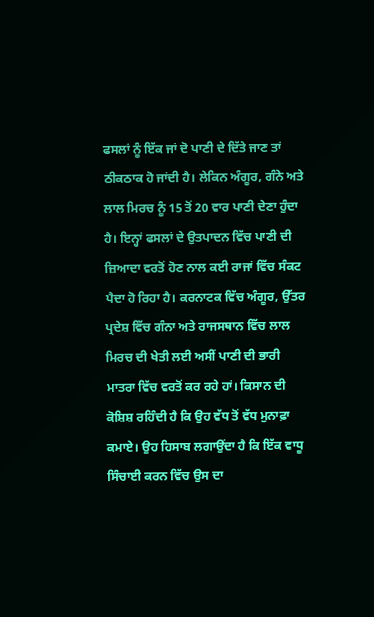ਫਸਲਾਂ ਨੂੰ ਇੱਕ ਜਾਂ ਦੋ ਪਾਣੀ ਦੇ ਦਿੱਤੇ ਜਾਣ ਤਾਂ ਠੀਕਠਾਕ ਹੋ ਜਾਂਦੀ ਹੈ। ਲੇਕਿਨ ਅੰਗੂਰ, ਗੰਨੇ ਅਤੇ ਲਾਲ ਮਿਰਚ ਨੂੰ 15 ਤੋਂ 20 ਵਾਰ ਪਾਣੀ ਦੇਣਾ ਹੁੰਦਾ ਹੈ। ਇਨ੍ਹਾਂ ਫਸਲਾਂ ਦੇ ਉਤਪਾਦਨ ਵਿੱਚ ਪਾਣੀ ਦੀ ਜ਼ਿਆਦਾ ਵਰਤੋਂ ਹੋਣ ਨਾਲ ਕਈ ਰਾਜਾਂ ਵਿੱਚ ਸੰਕਟ ਪੈਦਾ ਹੋ ਰਿਹਾ ਹੈ। ਕਰਨਾਟਕ ਵਿੱਚ ਅੰਗੂਰ, ਉੱਤਰ ਪ੍ਰਦੇਸ਼ ਵਿੱਚ ਗੰਨਾ ਅਤੇ ਰਾਜਸਥਾਨ ਵਿੱਚ ਲਾਲ ਮਿਰਚ ਦੀ ਖੇਤੀ ਲਈ ਅਸੀਂ ਪਾਣੀ ਦੀ ਭਾਰੀ ਮਾਤਰਾ ਵਿੱਚ ਵਰਤੋਂ ਕਰ ਰਹੇ ਹਾਂ। ਕਿਸਾਨ ਦੀ ਕੋਸ਼ਿਸ਼ ਰਹਿੰਦੀ ਹੈ ਕਿ ਉਹ ਵੱਧ ਤੋਂ ਵੱਧ ਮੁਨਾਫ਼ਾ ਕਮਾਏ। ਉਹ ਹਿਸਾਬ ਲਗਾਉਂਦਾ ਹੈ ਕਿ ਇੱਕ ਵਾਧੂ ਸਿੰਚਾਈ ਕਰਨ ਵਿੱਚ ਉਸ ਦਾ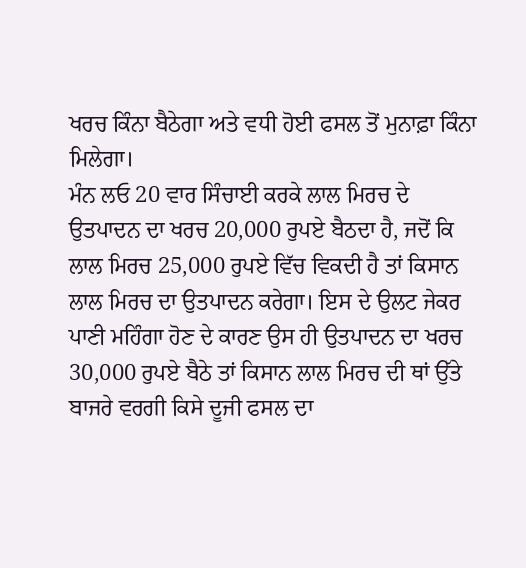ਖਰਚ ਕਿੰਨਾ ਬੈਠੇਗਾ ਅਤੇ ਵਧੀ ਹੋਈ ਫਸਲ ਤੋਂ ਮੁਨਾਫ਼ਾ ਕਿੰਨਾ ਮਿਲੇਗਾ।
ਮੰਨ ਲਓ 20 ਵਾਰ ਸਿੰਚਾਈ ਕਰਕੇ ਲਾਲ ਮਿਰਚ ਦੇ ਉਤਪਾਦਨ ਦਾ ਖਰਚ 20,000 ਰੁਪਏ ਬੈਠਦਾ ਹੈ, ਜਦੋਂ ਕਿ ਲਾਲ ਮਿਰਚ 25,000 ਰੁਪਏ ਵਿੱਚ ਵਿਕਦੀ ਹੈ ਤਾਂ ਕਿਸਾਨ ਲਾਲ ਮਿਰਚ ਦਾ ਉਤਪਾਦਨ ਕਰੇਗਾ। ਇਸ ਦੇ ਉਲਟ ਜੇਕਰ ਪਾਣੀ ਮਹਿੰਗਾ ਹੋਣ ਦੇ ਕਾਰਣ ਉਸ ਹੀ ਉਤਪਾਦਨ ਦਾ ਖਰਚ 30,000 ਰੁਪਏ ਬੈਠੇ ਤਾਂ ਕਿਸਾਨ ਲਾਲ ਮਿਰਚ ਦੀ ਥਾਂ ਉੱਤੇ ਬਾਜਰੇ ਵਰਗੀ ਕਿਸੇ ਦੂਜੀ ਫਸਲ ਦਾ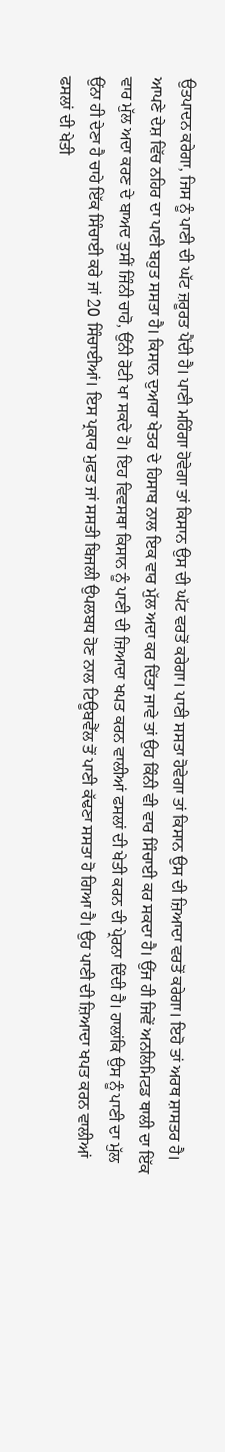ਉਤਪਾਦਨ ਕਰੇਗਾ, ਜਿਸ ਨੂੰ ਪਾਣੀ ਦੀ ਘੱਟ ਜ਼ਰੂਰਤ ਪੈਂਦੀ ਹੈ। ਪਾਣੀ ਮਹਿੰਗਾ ਹੋਵੇਗਾ ਤਾਂ ਕਿਸਾਨ ਉਸ ਦੀ ਘੱਟ ਵਰਤੋਂ ਕਰੇਗਾ। ਪਾਣੀ ਸਸਤਾ ਹੋਵੇਗਾ ਤਾਂ ਕਿਸਾਨ ਉਸ ਦੀ ਜ਼ਿਆਦਾ ਵਰਤੋਂ ਕਰੇਗਾ। ਇਹੋ ਤਾਂ ਅਰਥ ਸ਼ਾਸਤਰ ਹੈ।
ਆਪਣੇ ਦੇਸ਼ ਵਿੱਚ ਨਹਿਰ ਦਾ ਪਾਣੀ ਬਹੁਤ ਸਸਤਾ ਹੈ। ਕਿਸਾਨ ਦੁਆਰਾ ਖੇਤਰ ਦੇ ਹਿਸਾਬ ਨਾਲ ਇਕ ਵਾਰ ਮੁੱਲ ਅਦਾ ਕਰ ਦਿੱਤਾ ਜਾਵੇ ਤਾਂ ਉਹ ਕਿੰਨੀ ਵੀ ਵਾਰ ਸਿੰਚਾਈ ਕਰ ਸਕਦਾ ਹੈ। ਉਂਜ ਹੀ ਜਿਵੇਂ ਅਨਲਿਮਿਟਡ ਥਾਲੀ ਦਾ ਇੱਕ ਵਾਰ ਮੁੱਲ ਅਦਾ ਕਰਣ ਦੇ ਬਾਅਦ ਤੁਸੀਂ ਜਿੰਨੀ ਚਾਹੋ, ਉਂਨੀ ਰੋਟੀ ਖਾ ਸਕਦੇ ਹੋ। ਇਹ ਵਿਵਸਥਾ ਕਿਸਾਨ ਨੂੰ ਪਾਣੀ ਦੀ ਜ਼ਿਆਦਾ ਖਪਤ ਕਰਨ ਵਾਲੀਆਂ ਫਸਲਾਂ ਦੀ ਖੇਤੀ ਕਰਨ ਦੀ ਪ੍ਰੇਰਨਾ ਦਿੰਦੀ ਹੈ। ਹਾਲਾਂਕਿ ਉਸ ਨੂੰ ਪਾਣੀ ਦਾ ਮੁੱਲ ਉਂਨਾ ਹੀ ਦੇਣਾ ਹੈ ਚਾਹੇ ਇੱਕ ਸਿੰਚਾਈ ਕਰੇ ਜਾਂ 20 ਸਿੰਚਾਈਆਂ। ਇਸ ਪ੍ਰਕਾਰ ਮੁਫਤ ਜਾਂ ਸਸਤੀ ਬਿਜਲੀ ਉਪਲਬਧ ਹੋਣ ਨਾਲ ਟਿਊਬਵੈੱਲ ਤੋਂ ਪਾਣੀ ਕੱਢਣਾ ਸਸਤਾ ਹੋ ਗਿਆ ਹੈ। ਉਹ ਪਾਣੀ ਦੀ ਜ਼ਿਆਦਾ ਖਪਤ ਕਰਨ ਵਾਲੀਆਂ ਫਸਲਾਂ ਦੀ ਖੇਤੀ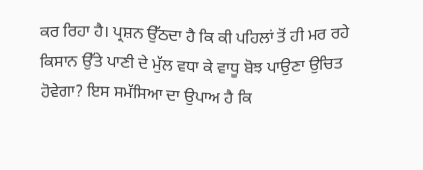ਕਰ ਰਿਹਾ ਹੈ। ਪ੍ਰਸ਼ਨ ਉੱਠਦਾ ਹੈ ਕਿ ਕੀ ਪਹਿਲਾਂ ਤੋਂ ਹੀ ਮਰ ਰਹੇ ਕਿਸਾਨ ਉੱਤੇ ਪਾਣੀ ਦੇ ਮੁੱਲ ਵਧਾ ਕੇ ਵਾਧੂ ਬੋਝ ਪਾਉਣਾ ਉਚਿਤ ਹੋਵੇਗਾ? ਇਸ ਸਮੱਸਿਆ ਦਾ ਉਪਾਅ ਹੈ ਕਿ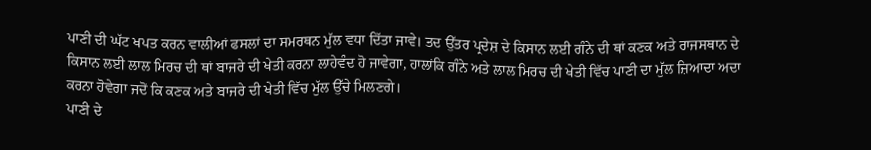ਪਾਣੀ ਦੀ ਘੱਟ ਖਪਤ ਕਰਨ ਵਾਲੀਆਂ ਫਸਲਾਂ ਦਾ ਸਮਰਥਨ ਮੁੱਲ ਵਧਾ ਦਿੱਤਾ ਜਾਵੇ। ਤਦ ਉੱਤਰ ਪ੍ਰਦੇਸ਼ ਦੇ ਕਿਸਾਨ ਲਈ ਗੰਨੇ ਦੀ ਥਾਂ ਕਣਕ ਅਤੇ ਰਾਜਸਥਾਨ ਦੇ ਕਿਸਾਨ ਲਈ ਲਾਲ ਮਿਰਚ ਦੀ ਥਾਂ ਬਾਜਰੇ ਦੀ ਖੇਤੀ ਕਰਨਾ ਲਾਹੇਵੰਦ ਹੋ ਜਾਵੇਗਾ, ਹਾਲਾਂਕਿ ਗੰਨੇ ਅਤੇ ਲਾਲ ਮਿਰਚ ਦੀ ਖੇਤੀ ਵਿੱਚ ਪਾਣੀ ਦਾ ਮੁੱਲ ਜ਼ਿਆਦਾ ਅਦਾ ਕਰਨਾ ਹੋਵੇਗਾ ਜਦੋਂ ਕਿ ਕਣਕ ਅਤੇ ਬਾਜਰੇ ਦੀ ਖੇਤੀ ਵਿੱਚ ਮੁੱਲ ਉੱਚੇ ਮਿਲਣਗੇ।
ਪਾਣੀ ਦੇ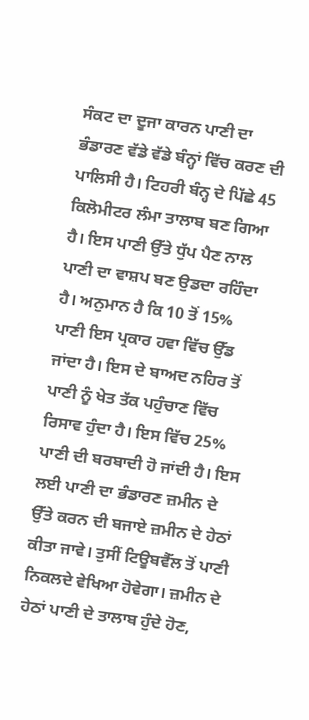ਸੰਕਟ ਦਾ ਦੂਜਾ ਕਾਰਨ ਪਾਣੀ ਦਾ ਭੰਡਾਰਣ ਵੱਡੇ ਵੱਡੇ ਬੰਨ੍ਹਾਂ ਵਿੱਚ ਕਰਣ ਦੀ ਪਾਲਿਸੀ ਹੈ। ਟਿਹਰੀ ਬੰਨ੍ਹ ਦੇ ਪਿੱਛੇ 45 ਕਿਲੋਮੀਟਰ ਲੰਮਾ ਤਾਲਾਬ ਬਣ ਗਿਆ ਹੈ। ਇਸ ਪਾਣੀ ਉੱਤੇ ਧੁੱਪ ਪੈਣ ਨਾਲ ਪਾਣੀ ਦਾ ਵਾਸ਼ਪ ਬਣ ਉਡਦਾ ਰਹਿੰਦਾ ਹੈ। ਅਨੁਮਾਨ ਹੈ ਕਿ 10 ਤੋਂ 15% ਪਾਣੀ ਇਸ ਪ੍ਰਕਾਰ ਹਵਾ ਵਿੱਚ ਉੱਡ ਜਾਂਦਾ ਹੈ। ਇਸ ਦੇ ਬਾਅਦ ਨਹਿਰ ਤੋਂ ਪਾਣੀ ਨੂੰ ਖੇਤ ਤੱਕ ਪਹੁੰਚਾਣ ਵਿੱਚ ਰਿਸਾਵ ਹੁੰਦਾ ਹੈ। ਇਸ ਵਿੱਚ 25% ਪਾਣੀ ਦੀ ਬਰਬਾਦੀ ਹੋ ਜਾਂਦੀ ਹੈ। ਇਸ ਲਈ ਪਾਣੀ ਦਾ ਭੰਡਾਰਣ ਜ਼ਮੀਨ ਦੇ ਉੱਤੇ ਕਰਨ ਦੀ ਬਜਾਏ ਜ਼ਮੀਨ ਦੇ ਹੇਠਾਂ ਕੀਤਾ ਜਾਵੇ। ਤੁਸੀਂ ਟਿਊਬਵੈੱਲ ਤੋਂ ਪਾਣੀ ਨਿਕਲਦੇ ਵੇਖਿਆ ਹੋਵੇਗਾ। ਜ਼ਮੀਨ ਦੇ ਹੇਠਾਂ ਪਾਣੀ ਦੇ ਤਾਲਾਬ ਹੁੰਦੇ ਹੋਣ,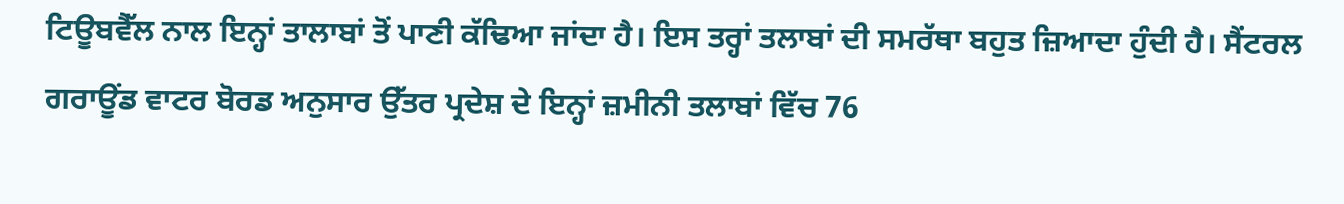ਟਿਊਬਵੈੱਲ ਨਾਲ ਇਨ੍ਹਾਂ ਤਾਲਾਬਾਂ ਤੋਂ ਪਾਣੀ ਕੱਢਿਆ ਜਾਂਦਾ ਹੈ। ਇਸ ਤਰ੍ਹਾਂ ਤਲਾਬਾਂ ਦੀ ਸਮਰੱਥਾ ਬਹੁਤ ਜ਼ਿਆਦਾ ਹੁੰਦੀ ਹੈ। ਸੈਂਟਰਲ ਗਰਾਊਂਡ ਵਾਟਰ ਬੋਰਡ ਅਨੁਸਾਰ ਉੱਤਰ ਪ੍ਰਦੇਸ਼ ਦੇ ਇਨ੍ਹਾਂ ਜ਼ਮੀਨੀ ਤਲਾਬਾਂ ਵਿੱਚ 76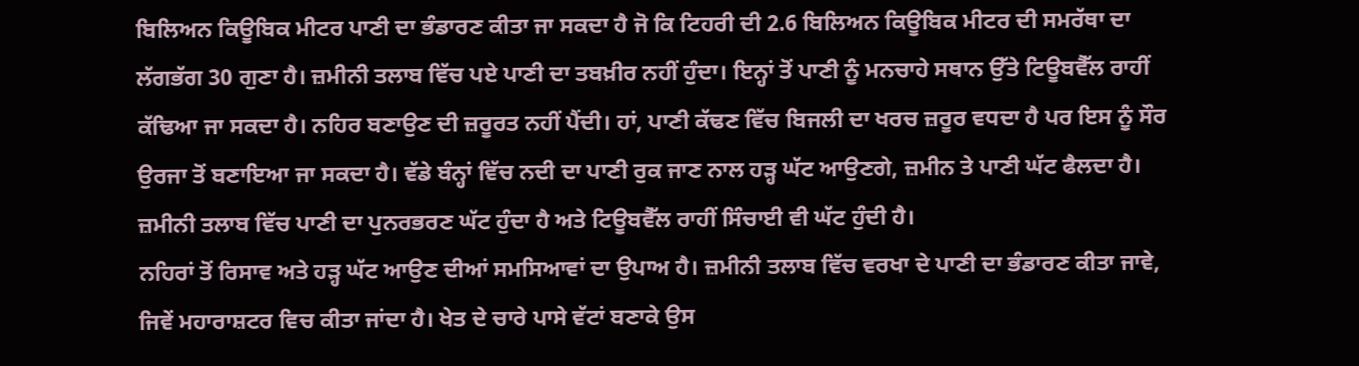ਬਿਲਿਅਨ ਕਿਊਬਿਕ ਮੀਟਰ ਪਾਣੀ ਦਾ ਭੰਡਾਰਣ ਕੀਤਾ ਜਾ ਸਕਦਾ ਹੈ ਜੋ ਕਿ ਟਿਹਰੀ ਦੀ 2.6 ਬਿਲਿਅਨ ਕਿਊਬਿਕ ਮੀਟਰ ਦੀ ਸਮਰੱਥਾ ਦਾ ਲੱਗਭੱਗ 30 ਗੁਣਾ ਹੈ। ਜ਼ਮੀਨੀ ਤਲਾਬ ਵਿੱਚ ਪਏ ਪਾਣੀ ਦਾ ਤਬਖ਼ੀਰ ਨਹੀਂ ਹੁੰਦਾ। ਇਨ੍ਹਾਂ ਤੋਂ ਪਾਣੀ ਨੂੰ ਮਨਚਾਹੇ ਸਥਾਨ ਉੱਤੇ ਟਿਊਬਵੈੱਲ ਰਾਹੀਂ ਕੱਢਿਆ ਜਾ ਸਕਦਾ ਹੈ। ਨਹਿਰ ਬਣਾਉਣ ਦੀ ਜ਼ਰੂਰਤ ਨਹੀਂ ਪੈਂਦੀ। ਹਾਂ, ਪਾਣੀ ਕੱਢਣ ਵਿੱਚ ਬਿਜਲੀ ਦਾ ਖਰਚ ਜ਼ਰੂਰ ਵਧਦਾ ਹੈ ਪਰ ਇਸ ਨੂੰ ਸੌਰ ਉਰਜਾ ਤੋਂ ਬਣਾਇਆ ਜਾ ਸਕਦਾ ਹੈ। ਵੱਡੇ ਬੰਨ੍ਹਾਂ ਵਿੱਚ ਨਦੀ ਦਾ ਪਾਣੀ ਰੁਕ ਜਾਣ ਨਾਲ ਹੜ੍ਹ ਘੱਟ ਆਉਣਗੇ, ਜ਼ਮੀਨ ਤੇ ਪਾਣੀ ਘੱਟ ਫੈਲਦਾ ਹੈ। ਜ਼ਮੀਨੀ ਤਲਾਬ ਵਿੱਚ ਪਾਣੀ ਦਾ ਪੁਨਰਭਰਣ ਘੱਟ ਹੁੰਦਾ ਹੈ ਅਤੇ ਟਿਊਬਵੈੱਲ ਰਾਹੀਂ ਸਿੰਚਾਈ ਵੀ ਘੱਟ ਹੁੰਦੀ ਹੈ।
ਨਹਿਰਾਂ ਤੋਂ ਰਿਸਾਵ ਅਤੇ ਹੜ੍ਹ ਘੱਟ ਆਉਣ ਦੀਆਂ ਸਮਸਿਆਵਾਂ ਦਾ ਉਪਾਅ ਹੈ। ਜ਼ਮੀਨੀ ਤਲਾਬ ਵਿੱਚ ਵਰਖਾ ਦੇ ਪਾਣੀ ਦਾ ਭੰਡਾਰਣ ਕੀਤਾ ਜਾਵੇ, ਜਿਵੇਂ ਮਹਾਰਾਸ਼ਟਰ ਵਿਚ ਕੀਤਾ ਜਾਂਦਾ ਹੈ। ਖੇਤ ਦੇ ਚਾਰੇ ਪਾਸੇ ਵੱਟਾਂ ਬਣਾਕੇ ਉਸ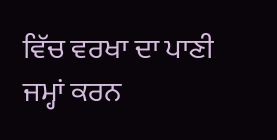ਵਿੱਚ ਵਰਖਾ ਦਾ ਪਾਣੀ ਜਮ੍ਹਾਂ ਕਰਨ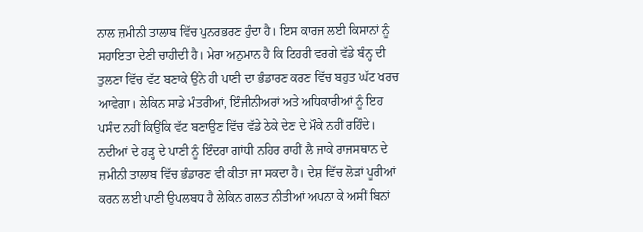ਨਾਲ ਜ਼ਮੀਨੀ ਤਾਲਾਬ ਵਿੱਚ ਪੁਨਰਭਰਣ ਹੁੰਦਾ ਹੈ। ਇਸ ਕਾਰਜ ਲਈ ਕਿਸਾਨਾਂ ਨੂੰ ਸਹਾਇਤਾ ਦੇਣੀ ਚਾਹੀਦੀ ਹੈ। ਮੇਰਾ ਅਨੁਮਾਨ ਹੈ ਕਿ ਟਿਹਰੀ ਵਰਗੇ ਵੱਡੇ ਬੰਨ੍ਹ ਦੀ ਤੁਲਣਾ ਵਿੱਚ ਵੱਟ ਬਣਾਕੇ ਉਂਨੇ ਹੀ ਪਾਣੀ ਦਾ ਭੰਡਾਰਣ ਕਰਣ ਵਿੱਚ ਬਹੁਤ ਘੱਟ ਖਰਚ ਆਵੇਗਾ। ਲੇਕਿਨ ਸਾਡੇ ਮੰਤਰੀਆਂ, ਇੰਜੀਨੀਅਰਾਂ ਅਤੇ ਅਧਿਕਾਰੀਆਂ ਨੂੰ ਇਹ ਪਸੰਦ ਨਹੀਂ ਕਿਉਂਕਿ ਵੱਟ ਬਣਾਉਣ ਵਿੱਚ ਵੱਡੇ ਠੇਕੇ ਦੇਣ ਦੇ ਮੌਕੇ ਨਹੀਂ ਰਹਿੰਦੇ। ਨਦੀਆਂ ਦੇ ਹੜ੍ਹ ਦੇ ਪਾਣੀ ਨੂੰ ਇੰਦਰਾ ਗਾਂਧੀ ਨਹਿਰ ਰਾਹੀਂ ਲੈ ਜਾਕੇ ਰਾਜਸਥਾਨ ਦੇ ਜ਼ਮੀਨੀ ਤਾਲਾਬ ਵਿੱਚ ਭੰਡਾਰਣ ਵੀ ਕੀਤਾ ਜਾ ਸਕਦਾ ਹੈ। ਦੇਸ਼ ਵਿੱਚ ਲੋੜਾਂ ਪੂਰੀਆਂ ਕਰਨ ਲਈ ਪਾਣੀ ਉਪਲਬਧ ਹੈ ਲੇਕਿਨ ਗਲਤ ਨੀਤੀਆਂ ਅਪਨਾ ਕੇ ਅਸੀਂ ਬਿਨਾਂ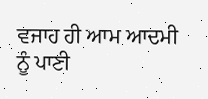ਵਜਾਹ ਹੀ ਆਮ ਆਦਮੀ ਨੂੰ ਪਾਣੀ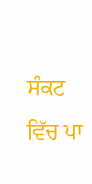ਸੰਕਟ ਵਿੱਚ ਪਾ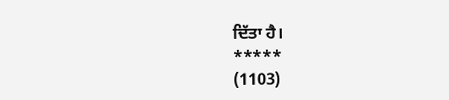ਦਿੱਤਾ ਹੈ।
*****
(1103)